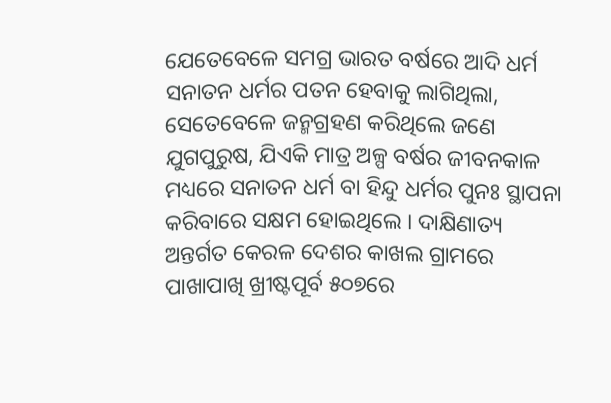ଯେତେବେଳେ ସମଗ୍ର ଭାରତ ବର୍ଷରେ ଆଦି ଧର୍ମ ସନାତନ ଧର୍ମର ପତନ ହେବାକୁ ଲାଗିଥିଲା, ସେତେବେଳେ ଜନ୍ମଗ୍ରହଣ କରିଥିଲେ ଜଣେ ଯୁଗପୁରୁଷ, ଯିଏକି ମାତ୍ର ଅଳ୍ପ ବର୍ଷର ଜୀବନକାଳ ମଧ୍ୟରେ ସନାତନ ଧର୍ମ ବା ହିନ୍ଦୁ ଧର୍ମର ପୁନଃ ସ୍ଥାପନା କରିବାରେ ସକ୍ଷମ ହୋଇଥିଲେ । ଦାକ୍ଷିଣାତ୍ୟ ଅନ୍ତର୍ଗତ କେରଳ ଦେଶର କାଖଲ ଗ୍ରାମରେ ପାଖାପାଖି ଖ୍ରୀଷ୍ଟପୂର୍ବ ୫୦୭ରେ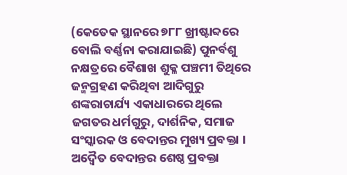(କେତେକ ସ୍ଥାନରେ ୭୮୮ ଖ୍ରୀଷ୍ଟାବ୍ଦରେ ବୋଲି ବର୍ଣ୍ଣନା କରାଯାଇଛି) ପୁନର୍ବଶୁ ନକ୍ଷତ୍ରରେ ବୈଶାଖ ଶୁକ୍ଳ ପଞ୍ଚମୀ ତିଥିରେ ଜନ୍ମଗ୍ରହଣ କରିଥିବା ଆଦିଗୁରୁ ଶଙ୍କରାଚାର୍ଯ୍ୟ ଏକାଧାରରେ ଥିଲେ ଜଗତର ଧର୍ମଗୁରୁ, ଦାର୍ଶନିକ, ସମାଜ ସଂସ୍କାରକ ଓ ବେଦାନ୍ତର ମୁଖ୍ୟ ପ୍ରବକ୍ତା । ଅଦ୍ୱୈତ ବେଦାନ୍ତର ଶେଷ୍ଠ ପ୍ରବକ୍ତା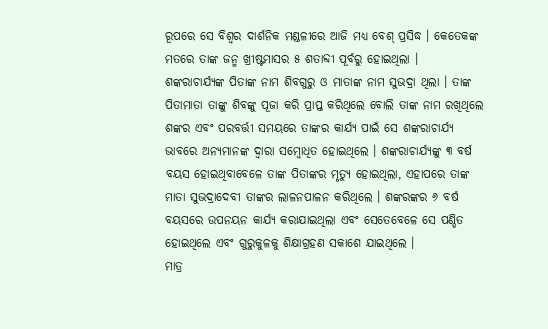ରୂପରେ ସେ ବିଶ୍ୱର ଦାର୍ଶନିକ ମଣ୍ଡଳୀରେ ଆଜି ମଧ୍ୟ ବେଶ୍ ପ୍ରସିଦ୍ଧ । କେତେକଙ୍କ ମତରେ ତାଙ୍କ ଜନ୍ମ ଖ୍ରୀଷ୍ଟମାସର ୫ ଶତାବ୍ଦୀ ପୂର୍ବରୁ ହୋଇଥିଲା ।
ଶଙ୍କରାଚାର୍ଯ୍ୟଙ୍କ ପିତାଙ୍କ ନାମ ଶିବଗୁରୁ ଓ ମାତାଙ୍କ ନାମ ସୁଭଦ୍ରା ଥିଲା । ତାଙ୍କ ପିତାମାତା ତାଙ୍କୁ ଶିବଙ୍କୁ ପୂଜା କରି ପ୍ରାପ୍ତ କରିଥିଲେ ବୋଲି ତାଙ୍କ ନାମ ରଖିଥିଲେ ଶଙ୍କର ଏବଂ ପରବର୍ତ୍ତୀ ସମୟରେ ତାଙ୍କର କାର୍ଯ୍ୟ ପାଇଁ ସେ ଶଙ୍କରାଚାର୍ଯ୍ୟ ଭାବରେ ଅନ୍ୟମାନଙ୍କ ଦ୍ୱାରା ସମ୍ବୋଧିତ ହୋଇଥିଲେ । ଶଙ୍କରାଚାର୍ଯ୍ୟଙ୍କୁ ୩ ବର୍ଷ ବୟସ ହୋଇଥିବାବେଳେ ତାଙ୍କ ପିତାଙ୍କର ମୃତ୍ୟୁ ହୋଇଥିଲା, ଏହାପରେ ତାଙ୍କ ମାତା ସୁଭଦ୍ରାଦେବୀ ତାଙ୍କର ଲାଳନପାଳନ କରିଥିଲେ । ଶଙ୍କରଙ୍କର ୬ ବର୍ଷ ବୟସରେ ଉପନୟନ କାର୍ଯ୍ୟ କରାଯାଇଥିଲା ଏବଂ ସେତେବେଳେ ସେ ପଣ୍ଡିତ ହୋଇଥିଲେ ଏବଂ ଗୁରୁକୁଳକୁ ଶିକ୍ଷାଗ୍ରହଣ ସକାଶେ ଯାଇଥିଲେ ।
ମାତ୍ର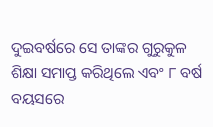ଦୁଇବର୍ଷରେ ସେ ତାଙ୍କର ଗୁରୁକୁଳ ଶିକ୍ଷା ସମାପ୍ତ କରିଥିଲେ ଏବଂ ୮ ବର୍ଷ ବୟସରେ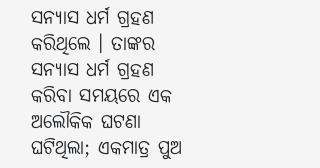ସନ୍ୟାସ ଧର୍ମ ଗ୍ରହଣ କରିଥିଲେ । ତାଙ୍କର ସନ୍ୟାସ ଧର୍ମ ଗ୍ରହଣ କରିବା ସମୟରେ ଏକ ଅଲୌକିକ ଘଟଣା ଘଟିଥିଲା; ଏକମାତ୍ର ପୁଅ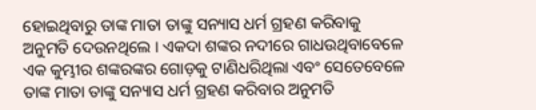ହୋଇଥିବାରୁ ତାଙ୍କ ମାତା ତାଙ୍କୁ ସନ୍ୟାସ ଧର୍ମ ଗ୍ରହଣ କରିବାକୁ ଅନୁମତି ଦେଉନଥିଲେ । ଏକଦା ଶଙ୍କର ନଦୀରେ ଗାଧଉଥିବାବେଳେ ଏକ କୁମ୍ଭୀର ଶଙ୍କରଙ୍କର ଗୋଡ଼କୁ ଟାଣିଧରିଥିଲା ଏବଂ ସେତେବେଳେ ତାଙ୍କ ମାତା ତାଙ୍କୁ ସନ୍ୟାସ ଧର୍ମ ଗ୍ରହଣ କରିବାର ଅନୁମତି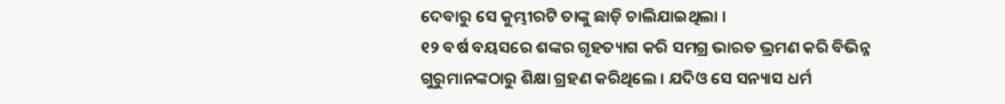ଦେବାରୁ ସେ କୁମ୍ଭୀରଟି ତାଙ୍କୁ ଛାଡ଼ି ଚାଲିଯାଇଥିଲା ।
୧୨ ବର୍ଷ ବୟସରେ ଶଙ୍କର ଗୃହତ୍ୟାଗ କରି ସମଗ୍ର ଭାରତ ଭ୍ରମଣ କରି ବିଭିନ୍ନ ଗୁରୁମାନଙ୍କଠାରୁ ଶିକ୍ଷା ଗ୍ରହଣ କରିଥିଲେ । ଯଦିଓ ସେ ସନ୍ୟାସ ଧର୍ମ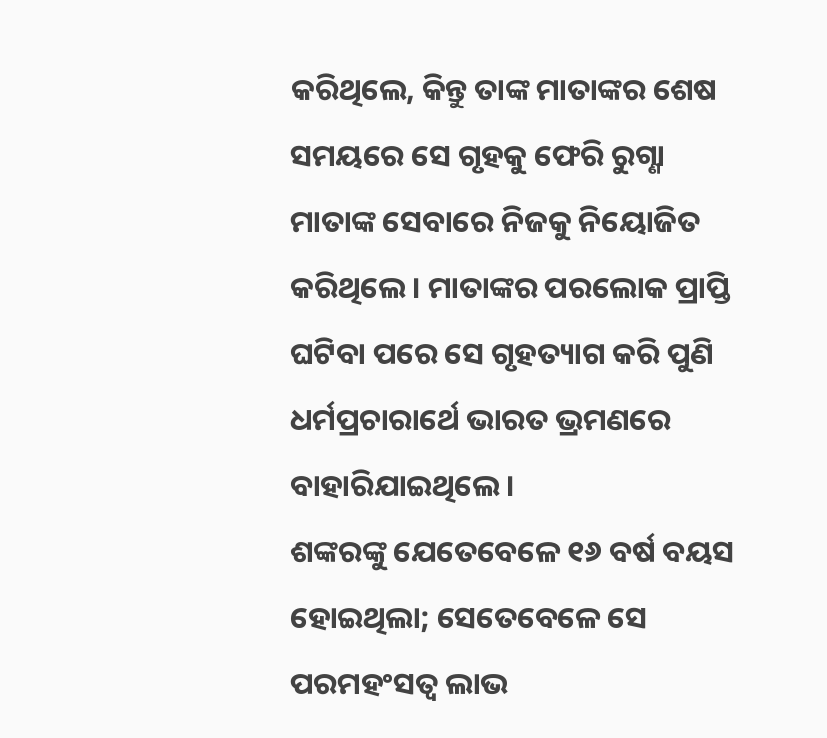କରିଥିଲେ, କିନ୍ତୁ ତାଙ୍କ ମାତାଙ୍କର ଶେଷ ସମୟରେ ସେ ଗୃହକୁ ଫେରି ରୁଗ୍ଣା ମାତାଙ୍କ ସେବାରେ ନିଜକୁ ନିୟୋଜିତ କରିଥିଲେ । ମାତାଙ୍କର ପରଲୋକ ପ୍ରାପ୍ତି ଘଟିବା ପରେ ସେ ଗୃହତ୍ୟାଗ କରି ପୁଣି ଧର୍ମପ୍ରଚାରାର୍ଥେ ଭାରତ ଭ୍ରମଣରେ ବାହାରିଯାଇଥିଲେ ।
ଶଙ୍କରଙ୍କୁ ଯେତେବେଳେ ୧୬ ବର୍ଷ ବୟସ ହୋଇଥିଲା; ସେତେବେଳେ ସେ ପରମହଂସତ୍ୱ ଲାଭ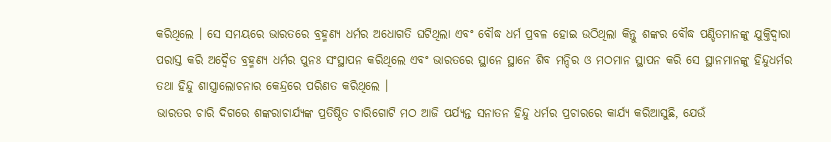କରିଥିଲେ । ସେ ସମୟରେ ଭାରତରେ ବ୍ରହ୍ମଣ୍ୟ ଧର୍ମର ଅଧୋଗତି ଘଟିଥିଲା ଏବଂ ବୌଦ୍ଧ ଧର୍ମ ପ୍ରବଳ ହୋଇ ଉଠିଥିଲା କିନ୍ତୁ ଶଙ୍କର ବୌଦ୍ଧ ପଣ୍ଡିତମାନଙ୍କୁ ଯୁକ୍ତିଦ୍ୱାରା ପରାସ୍ତ କରି ଅଦ୍ୱୈତ ବ୍ରହ୍ମଣ୍ୟ ଧର୍ମର ପୁନଃ ସଂସ୍ଥାପନ କରିଥିଲେ ଏବଂ ଭାରତରେ ସ୍ଥାନେ ସ୍ଥାନେ ଶିବ ମନ୍ଦିର ଓ ମଠମାନ ସ୍ଥାପନ କରି ସେ ସ୍ଥାନମାନଙ୍କୁ ହିନ୍ଦୁଧର୍ମର ତଥା ହିନ୍ଦୁ ଶାସ୍ତ୍ରାଲୋଚନାର କେନ୍ଦ୍ରରେ ପରିଣତ କରିଥିଲେ ।
ଭାରତର ଚାରି ଦିଗରେ ଶଙ୍କରାଚାର୍ଯ୍ୟଙ୍କ ପ୍ରତିଷ୍ଠିତ ଚାରିଗୋଟି ମଠ ଆଜି ପର୍ଯ୍ୟନ୍ତ ସନାତନ ହିନ୍ଦୁ ଧର୍ମର ପ୍ରଚାରରେ କାର୍ଯ୍ୟ କରିଆସୁଛି, ଯେଉଁ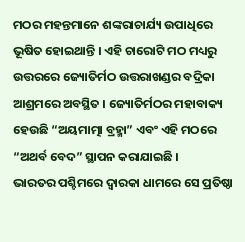ମଠର ମହନ୍ତମାନେ ଶଙ୍କରାଚାର୍ଯ୍ୟ ଉପାଧିରେ ଭୂଷିତ ହୋଇଥାନ୍ତି । ଏହି ଚାରୋଟି ମଠ ମଧ୍ୟରୁ ଉତ୍ତରରେ ଜ୍ୟୋତିର୍ମଠ ଉତ୍ତରାଖଣ୍ଡର ବଦ୍ରିକା ଆଶ୍ରମରେ ଅବସ୍ଥିତ । ଜ୍ୟୋତିର୍ମଠର ମହାବାକ୍ୟ ହେଉଛି “ଅୟମାତ୍ମା ବ୍ରହ୍ମା” ଏବଂ ଏହି ମଠରେ “ଅଥର୍ବ ବେଦ” ସ୍ଥାପନ କରାଯାଇଛି ।
ଭାରତର ପଶ୍ଚିମରେ ଦ୍ୱାରକା ଧାମରେ ସେ ପ୍ରତିଷ୍ଠା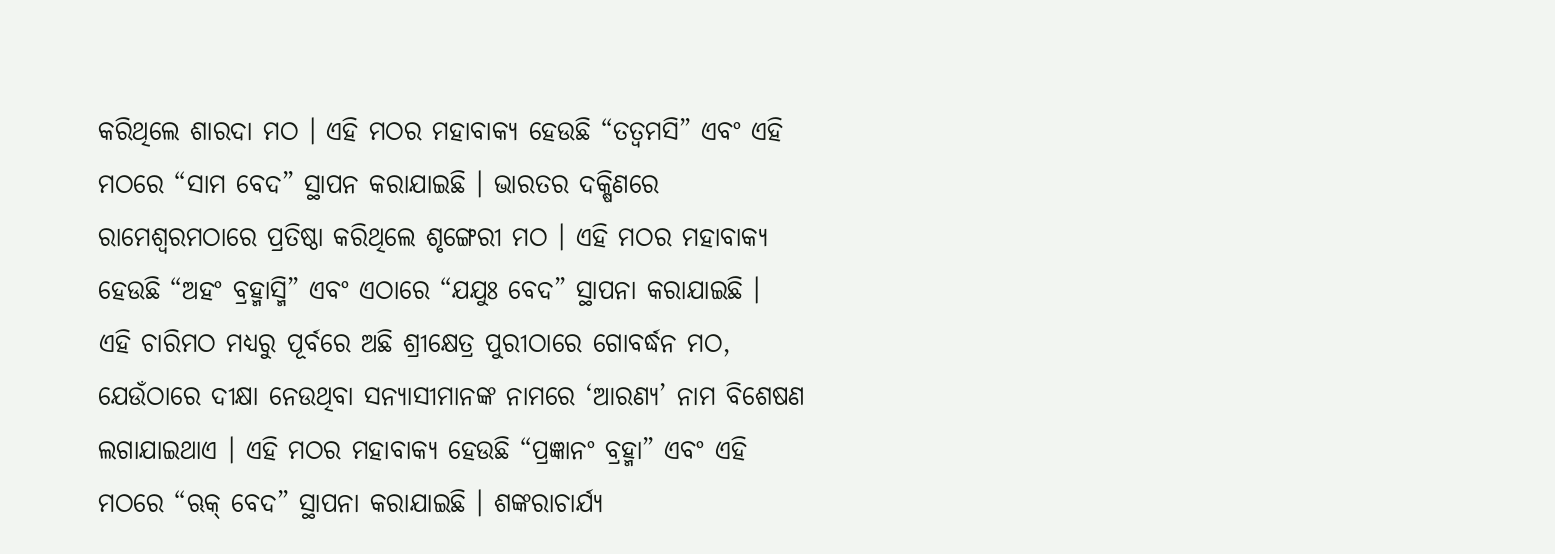କରିଥିଲେ ଶାରଦା ମଠ । ଏହି ମଠର ମହାବାକ୍ୟ ହେଉଛି “ତତ୍ୱମସି” ଏବଂ ଏହି ମଠରେ “ସାମ ବେଦ” ସ୍ଥାପନ କରାଯାଇଛି । ଭାରତର ଦକ୍ଷିଣରେ ରାମେଶ୍ୱରମଠାରେ ପ୍ରତିଷ୍ଠା କରିଥିଲେ ଶୃଙ୍ଗେରୀ ମଠ । ଏହି ମଠର ମହାବାକ୍ୟ ହେଉଛି “ଅହଂ ବ୍ରହ୍ମାସ୍ମି” ଏବଂ ଏଠାରେ “ଯଯୁଃ ବେଦ” ସ୍ଥାପନା କରାଯାଇଛି ।
ଏହି ଚାରିମଠ ମଧ୍ୟରୁ ପୂର୍ବରେ ଅଛି ଶ୍ରୀକ୍ଷେତ୍ର ପୁରୀଠାରେ ଗୋବର୍ଦ୍ଧନ ମଠ, ଯେଉଁଠାରେ ଦୀକ୍ଷା ନେଉଥିବା ସନ୍ୟାସୀମାନଙ୍କ ନାମରେ ‘ଆରଣ୍ୟ’ ନାମ ବିଶେଷଣ ଲଗାଯାଇଥାଏ । ଏହି ମଠର ମହାବାକ୍ୟ ହେଉଛି “ପ୍ରଜ୍ଞାନଂ ବ୍ରହ୍ମା” ଏବଂ ଏହି ମଠରେ “ଋକ୍ ବେଦ” ସ୍ଥାପନା କରାଯାଇଛି । ଶଙ୍କରାଚାର୍ଯ୍ୟ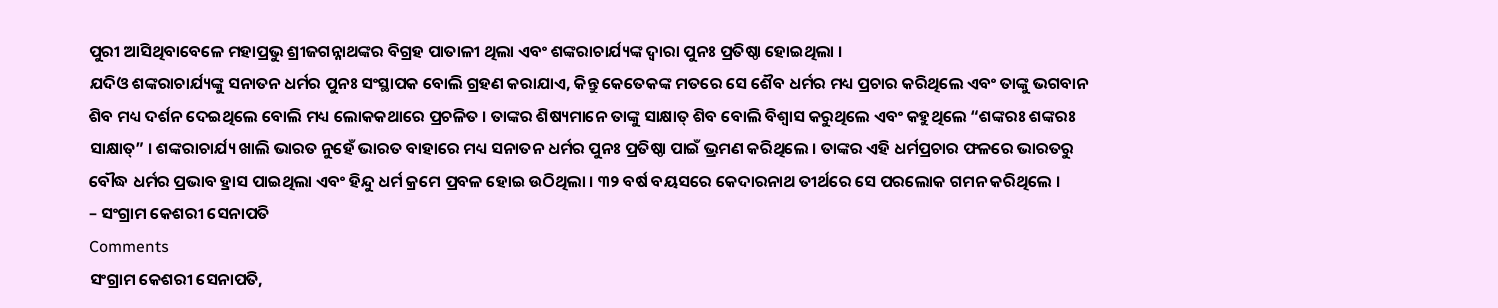ପୁରୀ ଆସିଥିବାବେଳେ ମହାପ୍ରଭୁ ଶ୍ରୀଜଗନ୍ନାଥଙ୍କର ବିଗ୍ରହ ପାତାଳୀ ଥିଲା ଏବଂ ଶଙ୍କରାଚାର୍ଯ୍ୟଙ୍କ ଦ୍ୱାରା ପୁନଃ ପ୍ରତିଷ୍ଠା ହୋଇଥିଲା ।
ଯଦିଓ ଶଙ୍କରାଚାର୍ଯ୍ୟଙ୍କୁ ସନାତନ ଧର୍ମର ପୁନଃ ସଂସ୍ଥାପକ ବୋଲି ଗ୍ରହଣ କରାଯାଏ, କିନ୍ତୁ କେତେକଙ୍କ ମତରେ ସେ ଶୈବ ଧର୍ମର ମଧ୍ୟ ପ୍ରଚାର କରିଥିଲେ ଏବଂ ତାଙ୍କୁ ଭଗବାନ ଶିବ ମଧ୍ୟ ଦର୍ଶନ ଦେଇଥିଲେ ବୋଲି ମଧ୍ୟ ଲୋକକଥାରେ ପ୍ରଚଳିତ । ତାଙ୍କର ଶିଷ୍ୟମାନେ ତାଙ୍କୁ ସାକ୍ଷାତ୍ ଶିବ ବୋଲି ବିଶ୍ୱାସ କରୁଥିଲେ ଏବଂ କହୁଥିଲେ “ଶଙ୍କରଃ ଶଙ୍କରଃ ସାକ୍ଷାତ୍” । ଶଙ୍କରାଚାର୍ଯ୍ୟ ଖାଲି ଭାରତ ନୁହେଁ ଭାରତ ବାହାରେ ମଧ୍ୟ ସନାତନ ଧର୍ମର ପୁନଃ ପ୍ରତିଷ୍ଠା ପାଇଁ ଭ୍ରମଣ କରିଥିଲେ । ତାଙ୍କର ଏହି ଧର୍ମପ୍ରଚାର ଫଳରେ ଭାରତରୁ ବୌଦ୍ଧ ଧର୍ମର ପ୍ରଭାବ ହ୍ରାସ ପାଇଥିଲା ଏବଂ ହିନ୍ଦୁ ଧର୍ମ କ୍ରମେ ପ୍ରବଳ ହୋଇ ଉଠିଥିଲା । ୩୨ ବର୍ଷ ବୟସରେ କେଦାରନାଥ ତୀର୍ଥରେ ସେ ପରଲୋକ ଗମନ କରିଥିଲେ ।
– ସଂଗ୍ରାମ କେଶରୀ ସେନାପତି
Comments
ସଂଗ୍ରାମ କେଶରୀ ସେନାପତି,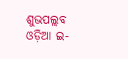ଶୁଭପଲ୍ଲବ ଓଡ଼ିଆ ଇ-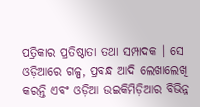ପତ୍ରିକାର ପ୍ରତିଷ୍ଠାତା ତଥା ସମ୍ପାଦକ । ସେ ଓଡ଼ିଆରେ ଗଳ୍ପ, ପ୍ରବନ୍ଧ ଆଦି ଲେଖାଲେଖି କରନ୍ତି ଏବଂ ଓଡ଼ିଆ ଉଇକିମିଡ଼ିଆର ବିଭିନ୍ନ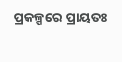ପ୍ରକଳ୍ପରେ ପ୍ରାୟତଃ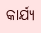କାର୍ଯ୍ୟ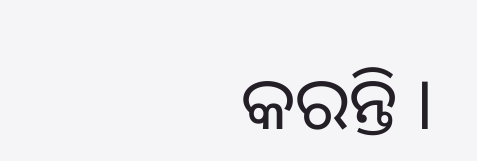କରନ୍ତି ।